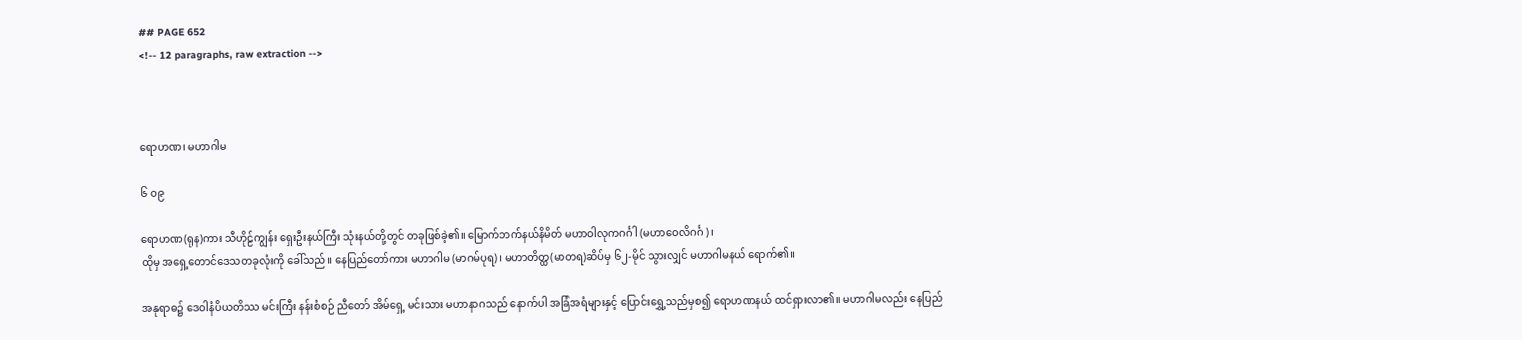## PAGE 652
<!-- 12 paragraphs, raw extraction -->



ရောဟဏ၊ မဟာဂါမ

၆ ဝ၉

ရောဟဏ(ရုန)ကား သီဟိုဠ်ကျွန်း ရှေးဦးနယ်ကြီး သုံးနယ်တို့တွင် တခုဖြစ်ခဲ့၏။ မြောက်ဘက်နယ်နိမိတ် မဟာဝါလုကဂင်္ဂါ (မဟာဝေလိဂင်္ဂ )၊
ထိုမှ အရှေ့တောင်ဒေသတခုလုံးကို ခေါ်သည်။ နေပြည်တော်ကား မဟာဂါမ (မာဂမ်ပုရ)၊ မဟာတိတ္ထ(မာတရ)ဆိပ်မှ ၆၂-မိုင် သွားလျှင် မဟာဂါမနယ် ရောက်၏။

အနုရာဓ၌ ဒေဝါနံပိယတိဿ မင်းကြီး နန်းစံစဉ် ညီတော် အိမ်ရှေ့ မင်းသား မဟာနာဂသည် နောက်ပါ အခြံအရံများနှင့် ပြောင်းရွှေ့သည်မှစ၍ ရောဟဏနယ် ထင်ရှားလာ၏။ မဟာဂါမလည်း နေပြည်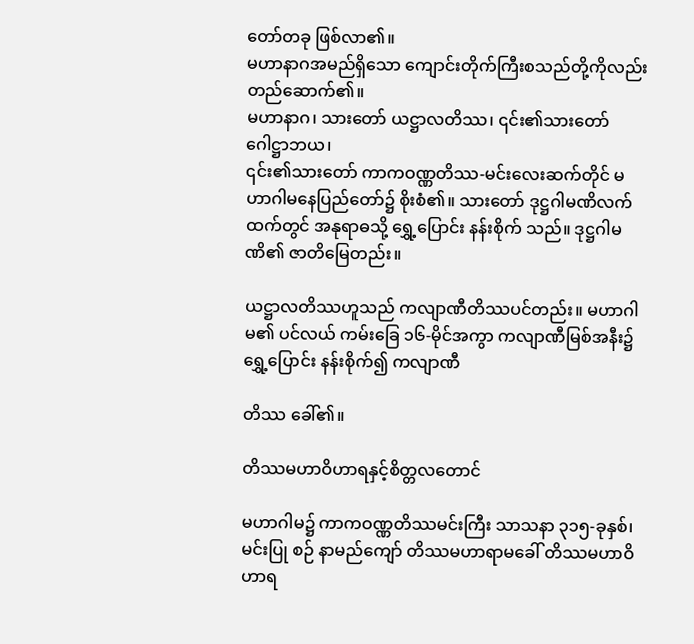တော်တခု ဖြစ်လာ၏။
မဟာနာဂအမည်ရှိသော ကျောင်းတိုက်ကြီးစသည်တို့ကိုလည်း တည်ဆောက်၏။
မဟာနာဂ၊ သားတော် ယဋ္ဌာလတိဿ၊ ၎င်း၏သားတော် ဂေါဋ္ဌာဘယ၊
၎င်း၏သားတော် ကာကဝဏ္ဏတိဿ-မင်းလေးဆက်တိုင် မဟာဂါမနေပြည်တော်၌ စိုးစံ၏။ သားတော် ဒုဋ္ဌဂါမဏိလက်ထက်တွင် အနုရာဓသို့ ရွှေ့ပြောင်း နန်းစိုက် သည်။ ဒုဋ္ဌဂါမဏိ၏ ဇာတိမြေတည်း။

ယဋ္ဌာလတိဿဟူသည် ကလျာဏီတိဿပင်တည်း။ မဟာဂါမ၏ ပင်လယ် ကမ်းခြေ ၁၆-မိုင်အကွာ ကလျာဏီမြစ်အနီး၌ ရွှေ့ပြောင်း နန်းစိုက်၍ ကလျာဏီ

တိဿ ခေါ်၏။

တိဿမဟာဝိဟာရနှင့်စိတ္တလတောင်

မဟာဂါမ၌ ကာကဝဏ္ဏတိဿမင်းကြီး သာသနာ ၃၁၅-ခုနှစ်၊ မင်းပြု စဉ် နာမည်ကျော် တိဿမဟာရာမခေါ် တိဿမဟာဝိဟာရ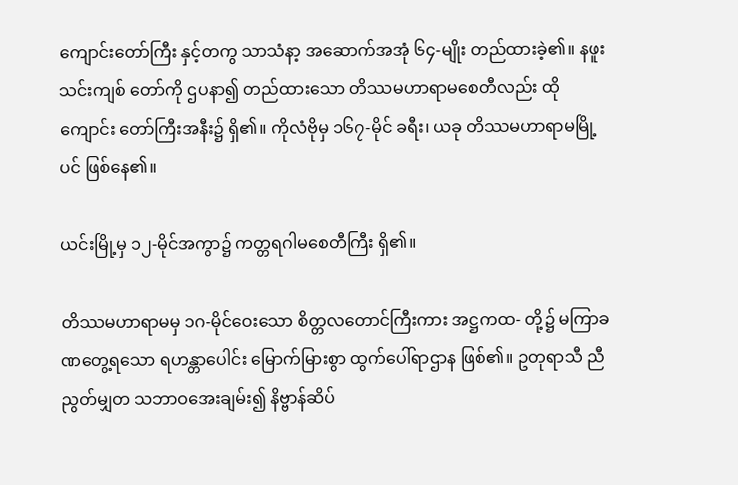ကျောင်းတော်ကြီး နှင့်တကွ သာသံနာ့ အဆောက်အအုံ ၆၄-မျိုး တည်ထားခဲ့၏။ နဖူး သင်းကျစ် တော်ကို ဌပနာ၍ တည်ထားသော တိဿမဟာရာမစေတီလည်း ထိုကျောင်း တော်ကြီးအနီး၌ ရှိ၏။ ကိုလံဗိုမှ ၁၆၇-မိုင် ခရီး၊ ယခု တိဿမဟာရာမမြို့ပင် ဖြစ်နေ၏။

ယင်းမြို့မှ ၁၂-မိုင်အကွာ၌ ကတ္တရဂါမစေတီကြီး ရှိ၏။

တိဿမဟာရာမမှ ၁ဂ-မိုင်ဝေးသော စိတ္တလတောင်ကြီးကား အဋ္ဌကထ- တို့၌ မကြာခဏတွေ့ရသော ရဟန္တာပေါင်း မြောက်မြားစွာ ထွက်ပေါ်ရာဌာန ဖြစ်၏။ ဥတုရာသီ ညီညွတ်မျှတ သဘာဝအေးချမ်း၍ နိဗ္ဗာန်ဆိပ်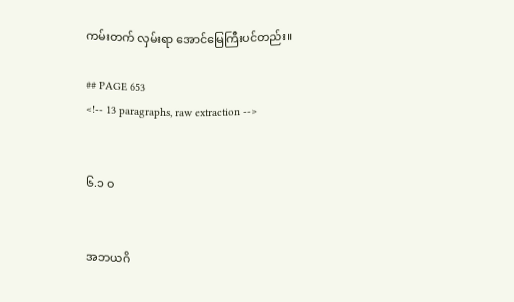ကမ်းတက် လှမ်းရာ အောင်မြေကြီးပင်တည်း။

## PAGE 653
<!-- 13 paragraphs, raw extraction -->


၆.၁ ဝ


အဘယဂိ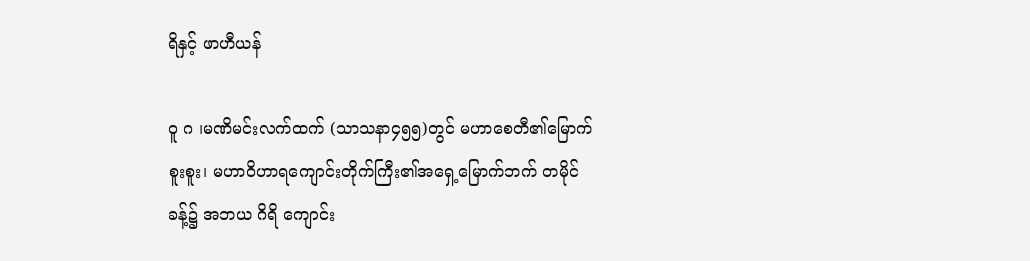ရိနှင့် ဖာဟီယန်

ဝူ ဂ ၊မဏိမင်းလက်ထက် (သာသနာ၄၅၅)တွင် မဟာစေတီ၏မြောက် စူးစူး၊ မဟာဝိဟာရကျောင်းတိုက်ကြီး၏အရှေ့မြောက်ဘက် တမိုင်ခန့်၌ အဘယ ဂိရိ ကျောင်း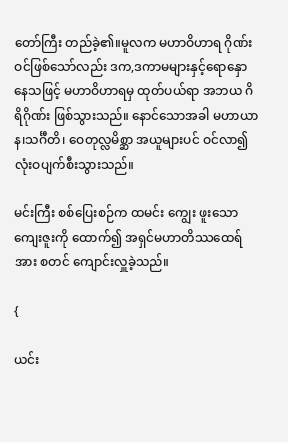တော်ကြီး တည်ခဲ့၏။မူလက မဟာဝိဟာရ ဂိုဏ်းဝင်ဖြစ်သော်လည်း ဒက,ဒကာမများနှင့်ရောနှောနေသဖြင့် မဟာဝိဟာရမှ ထုတ်ပယ်ရာ အဘယ ဂိရိဂိုဏ်း ဖြစ်သွားသည်။ နောင်သောအခါ မဟာယာန၊သင်္ဂီတိ၊ ဝေတုလ္လမိစ္ဆာ အယူများပင် ဝင်လာ၍ လုံးဝပျက်စီးသွားသည်။

မင်းကြီး စစ်ပြေးစဉ်က ထမင်း ကျွေး ဖူးသော ကျေးဇူးကို ထောက်၍ အရှင်မဟာတိဿထေရ်အား စတင် ကျောင်းလှူခဲ့သည်။

{

ယင်း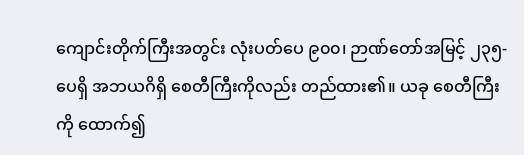ကျောင်းတိုက်ကြီးအတွင်း လုံးပတ်ပေ ၉၀၀၊ ဉာဏ်တော်အမြင့် ၂၃၅-ပေရှိ အဘယဂိရှိ စေတီကြီးကိုလည်း တည်ထား၏။ ယခု စေတီကြီးကို ထောက်၍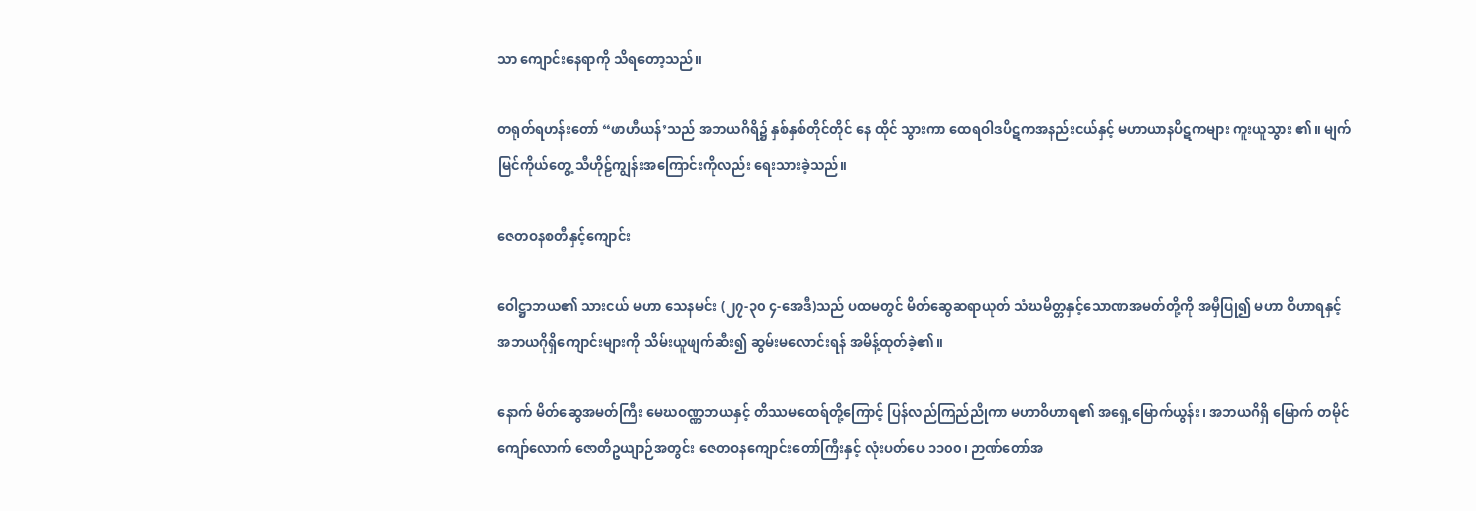သာ ကျောင်းနေရာကို သိရတော့သည်။

တရုတ်ရဟန်းတော် “ဖာဟီယန်’သည် အဘယဂိရိ၌ နှစ်နှစ်တိုင်တိုင် နေ ထိုင် သွားကာ ထေရဝါဒပိဋကအနည်းငယ်နှင့် မဟာယာနပိဋကများ ကူးယူသွား ၏။ မျက်မြင်ကိုယ်တွေ့ သီဟိုဠ်ကျွန်းအကြောင်းကိုလည်း ရေးသားခဲ့သည်။

ဇေတဝနစတီနှင့်ကျောင်း

ဝေါဋ္ဌာဘယ၏ သားငယ် မဟာ သေနမင်း (၂၇-၃၀ ၄-အေဒီ)သည် ပထမတွင် မိတ်ဆွေဆရာယုတ် သံဃမိတ္တနှင့်သောဏအမတ်တို့ကို အမှီပြု၍ မဟာ ဝိဟာရနှင့် အဘယဂိုရှိကျောင်းများကို သိမ်းယူဖျက်ဆီး၍ ဆွမ်းမလောင်းရန် အမိန့်ထုတ်ခဲ့၏။

နောက် မိတ်ဆွေအမတ်ကြီး မေဃဝဏ္ဏဘယနှင့် တိဿမထေရ်တို့ကြောင့် ပြန်လည်ကြည်ညိုကာ မဟာဝိဟာရ၏ အရှေ့မြောက်ယွန်း၊ အဘယဂိရှိ မြောက် တမိုင်ကျော်လောက် ဇောတိဥယျာဉ်အတွင်း ဇေတဝနကျောင်းတော်ကြီးနှင့် လုံးပတ်ပေ ၁၁၀၀၊ ဉာဏ်တော်အ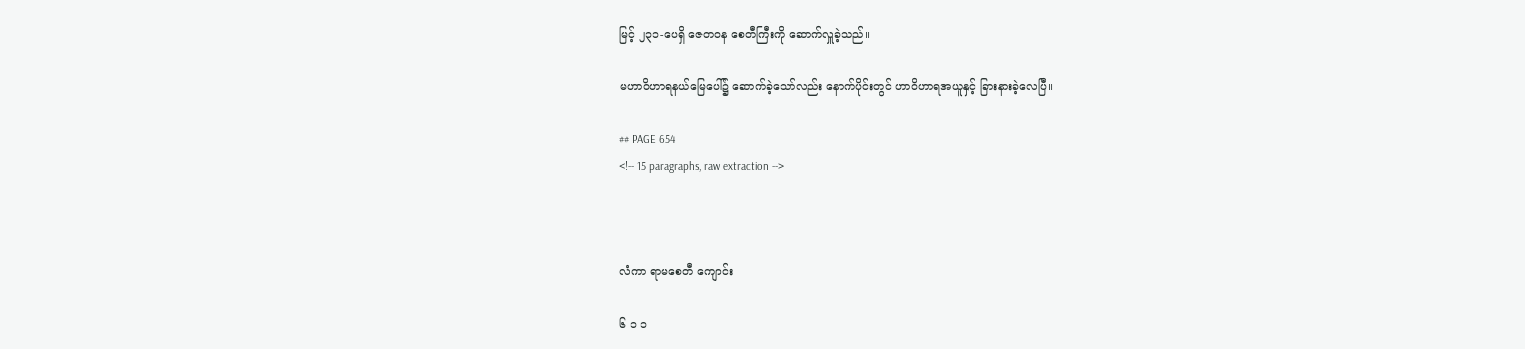မြင့် ၂၃၁-ပေရှိ ဇေတဝန စေတီကြီးကို ဆောက်လှူခဲ့သည်။

မဟာဝိဟာရနယ်မြေပေါ်၌ ဆောက်ခဲ့သော်လည်း နောက်ပိုင်းတွင် ဟာဝိဟာရအယူနှင့် ခြားနားခဲ့လေပြီ။

## PAGE 654
<!-- 15 paragraphs, raw extraction -->



လံကာ ရာမစေတီ ကျောင်း

၆ ၁ ၁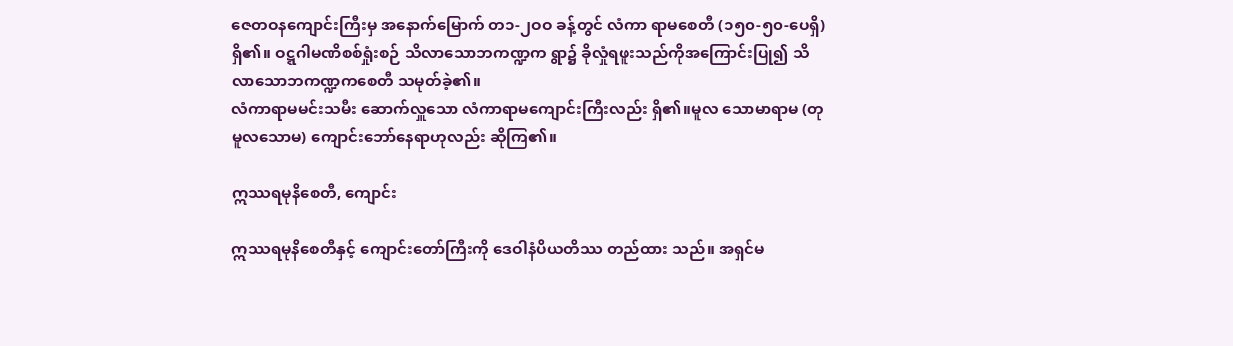ဇေတဝနကျောင်းကြီးမှ အနောက်မြောက် တ၁-၂ဝဝ ခန့်တွင် လံကာ ရာမစေတီ (၁၅၀-၅၀-ပေရှိ) ရှိ၏။ ဝဋ္ဋဂါမဏိစစ်ရှုံးစဉ် သိလာသောဘကဏ္ဍက ရွာ၌ ခိုလှုံရဖူးသည်ကိုအကြောင်းပြု၍ သိလာသောဘကဏ္ဍကစေတီ သမုတ်ခဲ့၏။
လံကာရာမမင်းသမီး ဆောက်လှူသော လံကာရာမကျောင်းကြီးလည်း ရှိ၏။မူလ သောမာရာမ (တုမူလသောမ) ကျောင်းဘော်နေရာဟုလည်း ဆိုကြ၏။

ဣဿရမုနိစေတီ, ကျောင်း

ဣဿရမုနိစေတီနှင့် ကျောင်းတော်ကြီးကို ဒေဝါနံပိယတိဿ တည်ထား သည်။ အရှင်မ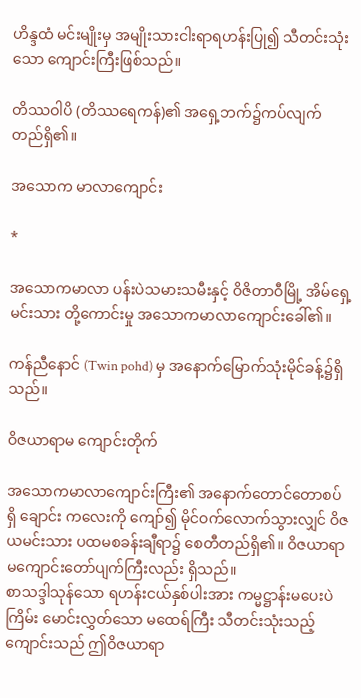ဟိန္ဒထံ မင်းမျိုးမှ အမျိုးသားငါးရာရဟန်းပြု၍ သီတင်းသုံးသော ကျောင်းကြီးဖြစ်သည်။

တိဿဝါပိ (တိဿရေကန်)၏ အရှေ့ဘက်၌ကပ်လျက် တည်ရှိ၏။

အသောက မာလာကျောင်း

*

အသောကမာလာ ပန်းပဲသမားသမီးနှင့် ဝိဇိတာဝီမြို့ အိမ်ရှေ့မင်းသား တို့ကောင်းမှု အသောကမာလာကျောင်းခေါ်၏။

ကန်ညီနောင် (Twin pohd) မှ အနောက်မြောက်သုံးမိုင်ခန့်၌ရှိသည်။

ဝိဇယာရာမ ကျောင်းတိုက်

အသောကမာလာကျောင်းကြီး၏ အနောက်တောင်တောစပ်ရှိ ချောင်း ကလေးကို ကျော်၍ မိုင်ဝက်လောက်သွားလျှင် ဝိဇယမင်းသား ပထမစခန်းချီရာ၌ စေတီတည်ရှိ၏။ ဝိဇယာရာမကျောင်းတော်ပျက်ကြီးလည်း ရှိသည်။
စာသဒ္ဒါသုန်သော ရဟန်းငယ်နှစ်ပါးအား ကမ္မဋ္ဌာန်းမပေးပဲ ကြိမ်း မောင်းလွှတ်သော မထေရ်ကြီး သီတင်းသုံးသည့်ကျောင်းသည် ဤဝိဇယာရာ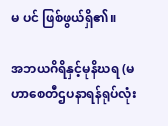မ ပင် ဖြစ်ဖွယ်ရှိ၏။

အဘယဂိရိနှင့်မုနိဃရ (မဟာစေတီဌပနာရန်ရုပ်လုံး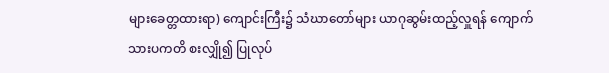များခေတ္တထားရာ) ကျောင်းကြီး၌ သံဃာတော်များ ယာဂုဆွမ်းထည့်လှူရန် ကျောက်သားပကတိ စးလျှို၍ ပြုလုပ်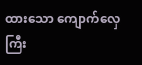ထားသော ကျောက်လှေကြီး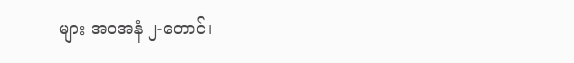များ အဝအနံ ၂-တောင်၊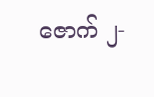ဇောက် ၂-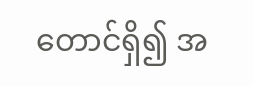တောင်ရှိ၍ အ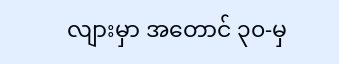လျားမှာ အတောင် ၃၀-မှ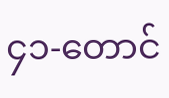၄၁-တောင်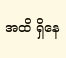အထိ ရှိနေ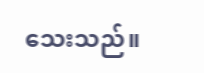သေးသည်။